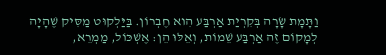וַתָּמָת שָׂרָה בְּקִרְיַת אַרְבַּע הִוא חֶבְרוֹן. בַּיַּלְקוּט מַסִּיק שֶׁהָיָה לְמָקוֹם זֶה אַרְבַּע שֵׁמוֹת, וְאֵלּוּ הֵן: אֶשְׁכּוֹל, מַמְרֵא,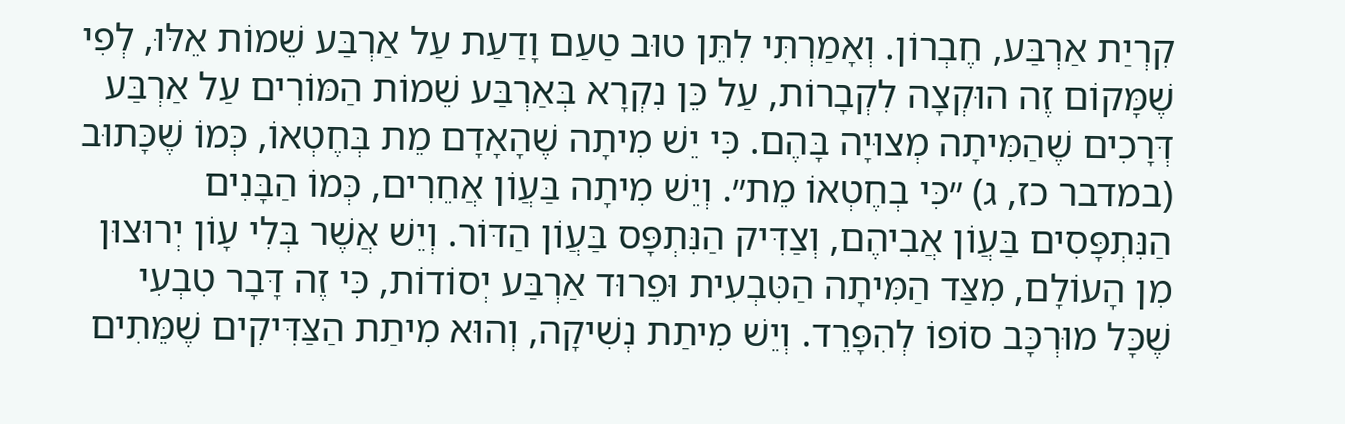קִרְיַת אַרְבַּע, חֶבְרוֹן. וְאָמַרְתִּי לִתֵּן טוּב טַעַם וָדַעַת עַל אַרְבַּע שֵׁמוֹת אֵלּוּ, לְפִי שֶׁמָּקוֹם זֶה הוּקְצָה לִקְבָרוֹת, עַל כֵּן נִקְרָא בְּאַרְבַּע שֵׁמוֹת הַמּוֹרִים עַל אַרְבַּע דְּרָכִים שֶׁהַמִּיתָה מְצוּיָה בָּהֶם. כִּי יֵשׁ מִיתָה שֶׁהָאָדָם מֵת בְּחֶטְאוֹ, כְּמוֹ שֶׁכָּתוּב (במדבר כז, ג) ״כִּי בְחֶטְאוֹ מֵת״. וְיֵשׁ מִיתָה בַּעֲוֹן אֲחֵרִים, כְּמוֹ הַבָּנִים הַנִּתְפָּסִים בַּעֲוֹן אֲבִיהֶם, וְצַדִּיק הַנִּתְפָּס בַּעֲוֹן הַדּוֹר. וְיֵשׁ אֲשֶׁר בְּלִי עָוֹן יְרוּצוּן מִן הָעוֹלָם, מִצַּד הַמִּיתָה הַטִּבְעִית וּפֵרוּד אַרְבַּע יְסוֹדוֹת, כִּי זֶה דָּבָר טִבְעִי שֶׁכָּל מוּרְכָּב סוֹפוֹ לְהִפָּרֵד. וְיֵשׁ מִיתַת נְשִׁיקָה, וְהוּא מִיתַת הַצַּדִּיקִים שֶׁמֵּתִים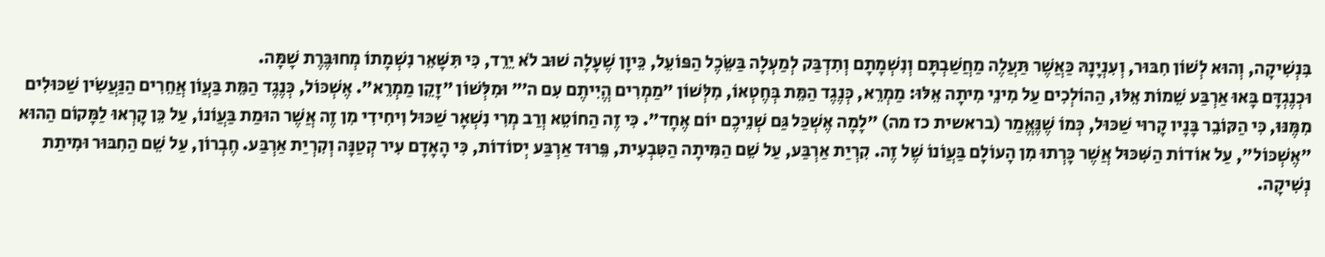בִּנְשִׁיקָה, וְהוּא לְשׁוֹן חִבּוּר, וְעִנְיָנָהּ כַּאֲשֶׁר תַּעֲלֶה מַחֲשַׁבְתָּם וְנִשְׁמָתָם וְתִדְבַּק לְמַעְלָה בַּשֵּׂכֶל הַפּוֹעֵל, כֵּיוָן שֶׁעָלָה שׁוּב לֹא יֵרֵד, כִּי תִּשָּׁאֵר נִשְׁמָתוֹ מְחוּבֶּרֶת שָׁמָּה.
וּכְנֶגְדָּם בָּאוּ אַרְבַּע שֵׁמוֹת אֵלּוּ, הַהוֹלְכִים עַל מִינֵי מִיתָה אֵלּוּ: מַמְרֵא, כְּנֶגֶד הַמֵּת בְּחֶטְאוֹ, מִלְּשׁוֹן ״מַמְרִים הֱיִיתֶם עִם ה׳״ וּמִלְּשׁוֹן ״זָקֵן מַמְרֵא״. אֶשְׁכּוֹל, כְּנֶגֶד הַמֵּת בַּעֲוֹן אֲחֵרִים הַנַּעֲשִׂין שַׁכּוּלִים מִמֶּנּוּ, כִּי הַקּוֹבֵר בָּנָיו קָרוּי שַׁכּוּל, כְּמוֹ שֶׁנֶּאֱמַר (בראשית כז מה) ״לָמָה אֶשְׁכַּל גַּם שְׁנֵיכֶם יוֹם אֶחָד״. כִּי זֶה הַחוֹטֵא וְרַב מְרִי נִשְׁאָר שַׁכּוּל וִיחִידִי מִן זֶה אֲשֶׁר הוּמַת בַּעֲוֹנוֹ, עַל כֵּן קָרְאוּ לַמָּקוֹם הַהוּא ״אֶשְׁכּוֹל״, עַל אוֹדוֹת הַשִּׁכּוּל אֲשֶׁר כָּרְתוּ מִן הָעוֹלָם בַּעֲוֹנוֹ שֶׁל זֶה. קִרְיַת אַרְבַּע, עַל שֵׁם הַמִּיתָה הַטִּבְעִית, פֵּרוּד אַרְבַּע יְסוֹדוֹת, כִּי הָאָדָם עִיר קְטַנָּה וְקִרְיַת אַרְבַּע. חֶבְרוֹן, עַל שֵׁם הַחִבּוּר וּמִיתַת נְשִׁיקָה.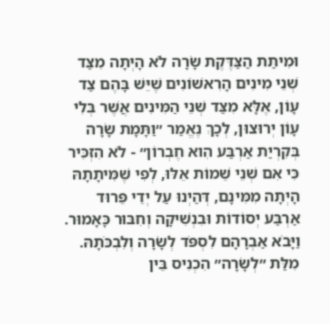וּמִיתַת הַצַּדֶּקֶת שָׂרָה לֹא הָיְתָה מִצַּד שְׁנֵי מִינִים הָרִאשׁוֹנִים שֶׁיֵּשׁ בָּהֶם צַד עָוֹן, אֶלָּא מִצַּד שְׁנֵי הַמִּינִים אֲשֶׁר בְּלִי עָוֹן יְרוּצוּן, לְכָךְ נֶאֱמַר ״וַתָּמָת שָׂרָה בְּקִרְיַת אַרְבַּע הִוא חֶבְרוֹן״ - לֹא הִזְכִּיר כִּי אִם שְׁנֵי שֵׁמוֹת אֵלּוּ, לְפִי שֶׁמִּיתָתָהּ הָיְתָה מִמִּינָם, דְּהַיְנוּ עַל יְדֵי פֵּרוּד אַרְבַּע יְסוֹדוֹת וּבִנְשִׁיקָה וְחִבּוּר כָּאָמוּר.
וַיָּבֹא אַבְרָהָם לִסְפֹּד לְשָׂרָה וְלִבְכֹּתָהּ. מִלַּת ״לְשָׂרָה״ הִכְנִיס בֵּין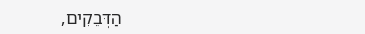הַדְּבֵקִים,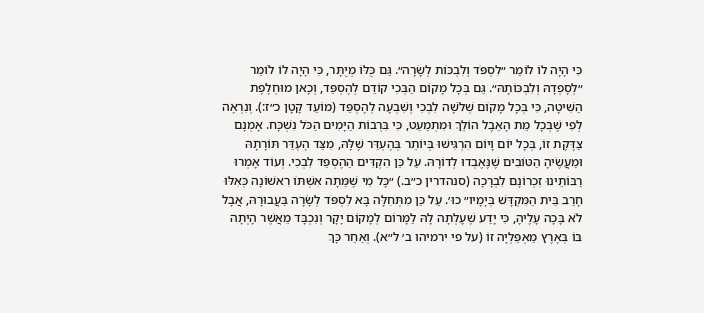כִּי הָיָה לוֹ לוֹמַר ״לִסְפֹּד וְלִבְכּוֹת לְשָׂרָה״. גַּם כֻּלּוֹ מְיֻתָּר, כִּי הָיָה לוֹ לוֹמַר ״לְסָפְדָהּ וְלִבְכּוֹתָהּ״. גַּם בְּכָל מָקוֹם הַבְּכִי קוֹדֵם לְהֶסְפֵּד, וְכָאן מוּחְלֶפֶת הַשִּׁיטָה, כִּי בְּכָל מָקוֹם שְׁלֹשָׁה לִבְכִי וְשִׁבְעָה לְהֶסְפֵּד (מוֹעֵד קָטָן כ״ז:). וְנִרְאֶה לְפִי שֶׁבְּכָל מֵת הָאֵבֶל הוֹלֵךְ וּמִתְמַעֵט, כִּי בִּרְבוֹת הַיָּמִים הַכֹּל נִשְׁכָּח. אָמְנָם צַדֶּקֶת זוֹ, בְּכָל יוֹם וָיוֹם הִרְגִּישׁוּ בְּיוֹתֵר בְּהֶעְדֵּר שֶׁלָּהּ, מִצַּד הֶעְדֵּר תּוֹרָתָהּ וּמַעֲשֶׂיהָ הַטּוֹבִים שֶׁנֶּאֶבְדוּ לְדוֹרָהּ. עַל כֵּן הִקְדִּים הַהֶסְפֵּד לִבְכִי. וְעוֹד אָמְרוּ רַבּוֹתֵינוּ זִכְרוֹנָם לִבְרָכָה (סנהדרין כ״ב.) ״כָּל מִי שֶׁמֵּתָה אִשְׁתּוֹ רִאשׁוֹנָה כְּאִלּוּ חָרַב בֵּית הַמִּקְדָּשׁ בְּיָמָיו״ כוּ׳. עַל כֵּן מִתְּחִלָּה בָּא לִסְפֹּד לְשָׂרָה בַּעֲבוּרָהּ, אֲבָל לֹא בָּכָה עָלֶיהָ, כִּי יָדַע שֶׁעָלְתָה לָהּ לַמָּרוֹם לְמָקוֹם יָקָר וְנִכְבָּד מֵאֲשֶׁר הָיְתָה בּוֹ בְּאֶרֶץ מַאְפֵּלְיָה זוֹ (על פי ירמיהו ב׳ ל״א). וְאַחַר כָּךְ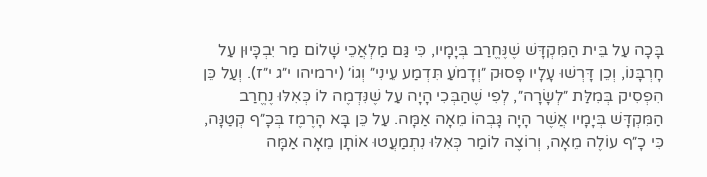בָּכָה עַל בֵּית הַמִּקְדָּשׁ שֶׁנֶּחֱרַב בְּיָמָיו, כִּי גַּם מַלְאֲכֵי שָׁלוֹם מַר יִבְכָּיוּן עַל חָרְבָּנוֹ, וְכֵן דָּרְשׁוּ עָלָיו פָּסוּק ״וְדָמֹעַ תִּדְמַע עֵינִי״ וְגוֹ׳ (ירמיהו י״ג י״ז). וְעַל כֵּן הִפְסִיק בְּמִלַּת ״לְשָׂרָה״, לְפִי שֶׁהַבְּכִי הָיָה עַל שֶׁנִּדְמֶה לוֹ כְּאִלּוּ נֶחֱרַב הַמִּקְדָּשׁ בְּיָמָיו אֲשֶׁר הָיָה גָּבְהוֹ מֵאָה אַמָּה. עַל כֵּן בָּא הָרֶמֶז בְּכָ״ף קְטַנָּה, כִּי כָ״ף עוֹלֶה מֵאָה, וְרוֹצֶה לוֹמַר כְּאִלּוּ נִתְמַעֲטוּ אוֹתָן מֵאָה אַמָּה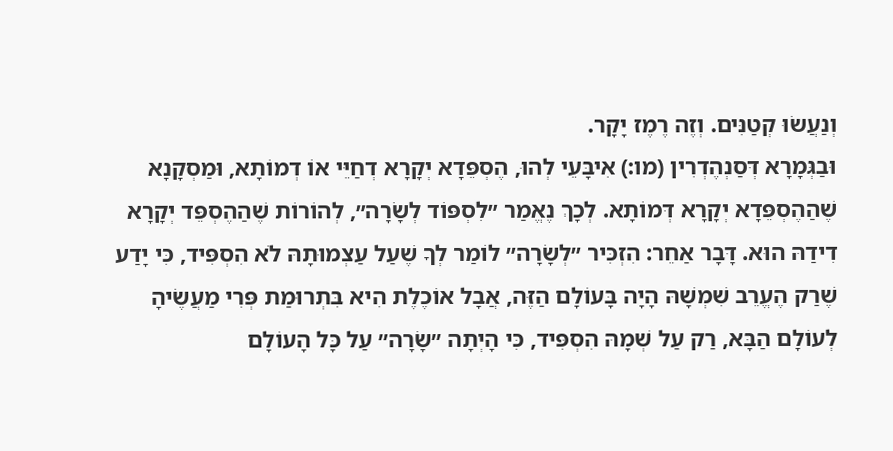וְנַעֲשׂוּ קְטַנִּים. וְזֶה רֶמֶז יָקָר.
וּבַגְּמָרָא דְּסַנְהֶדְרִין (מו:) אִיבָּעֵי לְהוּ, הֶסְפֵּדָא יְקָרָא דְחַיֵּי אוֹ דְמוֹתָא, וּמַסְקָנָא שֶׁהַהֶסְפֵּדָא יְקָרָא דְּמוֹתָא. לְכָךְ נֶאֱמַר ״לִסְפּוֹד לְשָׂרָה״, לְהוֹרוֹת שֶׁהַהֶסְפֵּד יְקָרָא דִידַהּ הוּא. דָּבָר אַחֵר: הִזְכִּיר ״לְשָׂרָה״ לוֹמַר לְךָ שֶׁעַל עַצְמוּתָהּ לֹא הִסְפִּיד, כִּי יָדַע שֶׁרַק הֶעֱרֵב שִׁמְשָׁהּ הָיָה בָּעוֹלָם הַזֶּה, אֲבָל אוֹכֶלֶת הִיא בִּתְרוּמַת פְּרִי מַעֲשֶׂיהָ לְעוֹלָם הַבָּא, רַק עַל שְׁמָהּ הִסְפִּיד, כִּי הָיְתָה ״שָׂרָה״ עַל כָּל הָעוֹלָם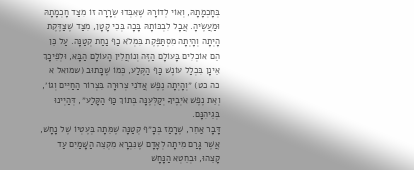בְּחָכְמָתָהּ, וְאוֹי לְדוֹרָהּ שֶׁאִבְּדוּ שְׂרָרָה זוֹ מִצַּד חָכְמָתָהּ וּמַעֲשֶׂיהָ. אֲבָל לִבְכּוֹתָהּ בָּכָה בְּכִי קָטָן, מִצַּד שֶׁצַּדֶּקֶת הָיְתָה וְהָיְתָה מִסְתַּפֶּקֶת בִּמְלֹא כַף נַחַת קְטַנָּה. עַל כֵּן הֵם אוֹכְלִים בָּעוֹלָם הַזֶּה וְנוֹחֲלִין הָעוֹלָם הַבָּא, וּלְפִיכָךְ אֵינָן בִּכְלַל עוֹנֶשׁ כַּף הַקֶּלַע, כְּמוֹ שֶׁכָּתוּב (שמואל א כה כט) ״וְהָיְתָה נֶפֶשׁ אֲדֹנִי צְרוּרָה בִּצְרוֹר הַחַיִּים וְגוֹ׳, וְאֵת נֶפֶשׁ אֹיְבֶיךָ יְקַלְּעֶנָּה בְּתוֹךְ כַּף הַקָּלַע״, דְּהַיְינוּ בְּגֵיהִנָּם.
דָּבָר אַחֵר, שֶׁרָמַז בְּכָ״ף קְטַנָּה שֶׁמֵּתָה בְּעֶטְיוֹ שֶׁל נָחָשׁ, אֲשֶׁר גָּרַם מִיתָה לְאָדָם שֶׁנִּבְרָא מִקְצֵה הַשָּׁמַיִם עַד קָצֵהוּ, וּבְחֵטְא הַנָּחָשׁ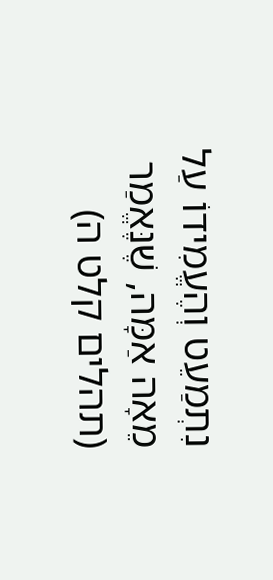נִתְמַעֵט וְהֶעֱמִידוֹ עַל מֵאָה אַמָּה, שֶׁנֶּאֱמַר (תהלים קלט ה)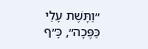״וַתָּשֶׁת עָלַי כַּפֶּכָה״, כָּ״ף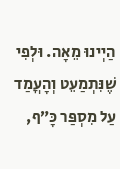הַיְינוּ מֵאָה. וּלְפִי שֶׁנִּתְמַעֵט וְהָעֳמַד עַל מִסְפַּר כָּ״ף,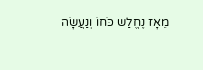מֵאָז נֶחֱלַש כֹּחוֹ וְנַעֲשָׂה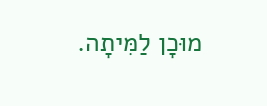מוּכָן לַמִּיתָה.